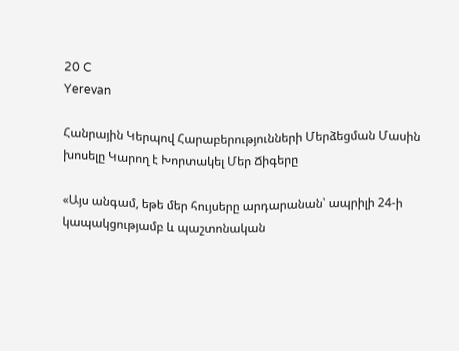20 C
Yerevan

Հանրային Կերպով Հարաբերությունների Մերձեցման Մասին խոսելը Կարող է Խորտակել Մեր Ճիգերը

«Այս անգամ, եթե մեր հույսերը արդարանան՝ ապրիլի 24‑ի կապակցությամբ և պաշտոնական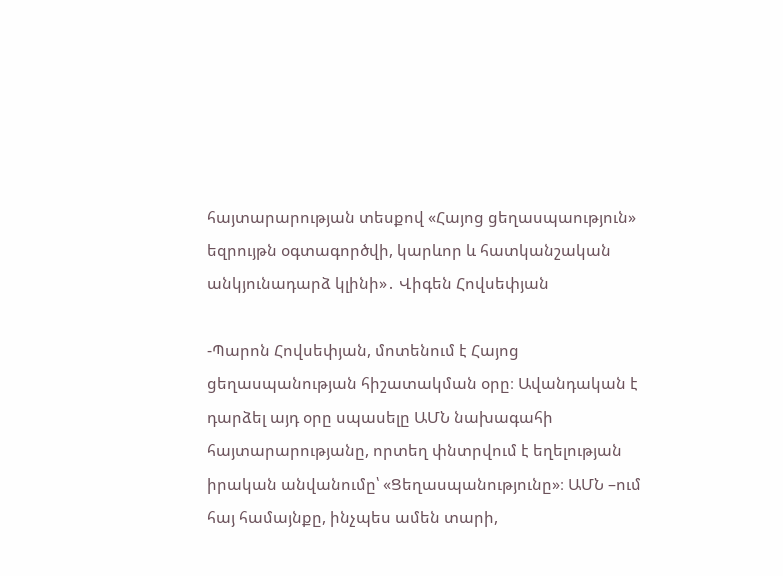հայտարարության տեսքով «Հայոց ցեղասպաություն» եզրույթն օգտագործվի, կարևոր և հատկանշական անկյունադարձ կլինի»․ Վիգեն Հովսեփյան

-Պարոն Հովսեփյան, մոտենում է Հայոց ցեղասպանության հիշատակման օրը։ Ավանդական է դարձել այդ օրը սպասելը ԱՄՆ նախագահի հայտարարությանը, որտեղ փնտրվում է եղելության իրական անվանումը՝ «Ցեղասպանությունը»։ ԱՄՆ –ում հայ համայնքը, ինչպես ամեն տարի,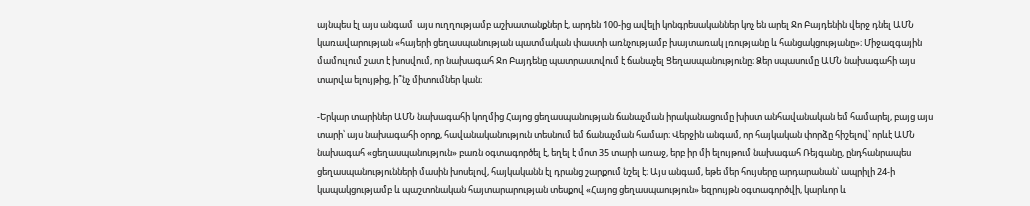այնպես էլ այս անգամ  այս ուղղությամբ աշխատանքներ է, արդեն 100-ից ավելի կոնգրեսականներ կոչ են արել Ջո Բայդենին վերջ դնել ԱՄՆ կառավարության «հայերի ցեղասպանության պատմական փաստի առնչությամբ խայտառակ լռությանը և հանցակցությանը»։ Միջազգային մամուլում շատ է խոսվում, որ նախագահ Ջո Բայդենը պատրաստվում է ճանաչել Ցեղասպանությունը։ Ձեր սպասումը ԱՄՆ նախագահի այս տարվա ելույթից, ի՞նչ միտումներ կան։

-Երկար տարիներ ԱՄՆ նախագահի կողմից Հայոց ցեղասպանության ճանաչման իրականացումը խիստ անհավանական եմ համարել, բայց այս տարի՝ այս նախագահի օրոք, հավանականություն տեսնում եմ ճանաչման համար։ Վերջին անգամ, որ հայկական փորձը հիշելով՝ որևէ ԱՄՆ նախագահ «ցեղասպանություն» բառն օգտագործել է, եղել է մոտ 35 տարի առաջ, երբ իր մի ելույթում նախագահ Ռեյգանը, ընդհանրապես ցեղասպանությունների մասին խոսելով, հայկականն էլ դրանց շարքում նշել է։ Այս անգամ, եթե մեր հույսերը արդարանան՝ ապրիլի 24‑ի կապակցությամբ և պաշտոնական հայտարարության տեսքով «Հայոց ցեղասպաություն» եզրույթն օգտագործվի, կարևոր և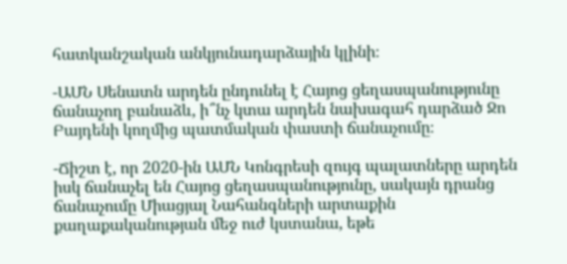հատկանշական անկյունադարձային կլինի։

-ԱՄՆ Սենատն արդեն ընդունել է Հայոց ցեղասպանությունը ճանաչող բանաձև, ի՞նչ կտա արդեն նախագահ դարձած Ջո Բայդենի կողմից պատմական փաստի ճանաչումը։

-Ճիշտ է, որ 2020-ին ԱՄՆ Կոնգրեսի զույգ պալատները արդեն իսկ ճանաչել են Հայոց ցեղասպանությունը, սակայն դրանց ճանաչումը Միացյալ Նահանգների արտաքին քաղաքականության մեջ ուժ կստանա, եթե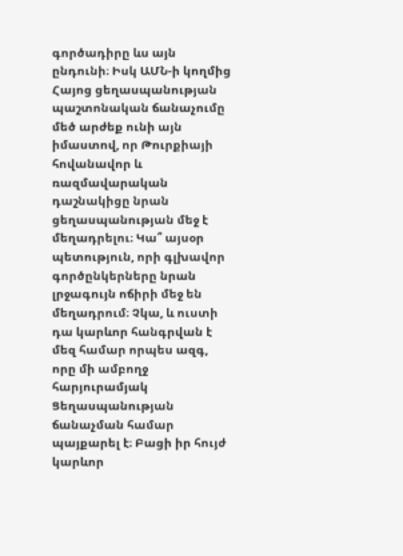գործադիրը ևս այն ընդունի։ Իսկ ԱՄՆ‑ի կողմից Հայոց ցեղասպանության պաշտոնական ճանաչումը մեծ արժեք ունի այն իմաստով, որ Թուրքիայի հովանավոր և ռազմավարական դաշնակիցը նրան ցեղասպանության մեջ է մեղադրելու։ Կա՞ այսօր պետություն, որի գլխավոր գործընկերները նրան լրջագույն ոճիրի մեջ են մեղադրում։ Չկա, և ուստի դա կարևոր հանգրվան է մեզ համար որպես ազգ, որը մի ամբողջ հարյուրամյակ Ցեղասպանության ճանաչման համար պայքարել է։ Բացի իր հույժ կարևոր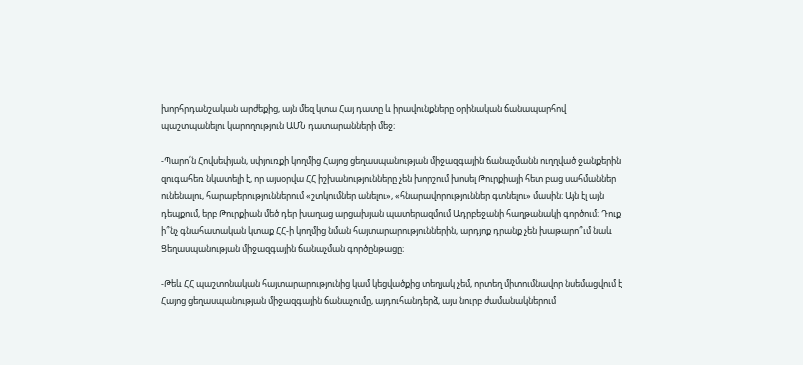խորհրդանշական արժեքից, այն մեզ կտա Հայ դատը և իրավունքները օրինական ճանապարհով պաշտպանելու կարողություն ԱՄՆ դատարանների մեջ։

-Պարո՛ն Հովսեփյան, սփյուռքի կողմից Հայոց ցեղասպանության միջազգային ճանաչմանն ուղղված ջանքերին զուգահեռ նկատելի է, որ այսօրվա ՀՀ իշխանությունները չեն խորշում խոսել Թուրքիայի հետ բաց սահմաններ ունենալու, հարաբերություններում «շտկումներ անելու», «հնարավորություններ գտնելու» մասին։ Այն էլ այն դեպքում, երբ Թուրքիան մեծ դեր խաղաց արցախյան պատերազմում Ադրբեջանի հաղթանակի գործում։ Դուք ի՞նչ գնահատական կտաք ՀՀ‑ի կողմից նման հայտարարություններին, արդյոք դրանք չեն խաթարո՞ւմ նաև Ցեղասպանության միջազգային ճանաչման գործընթացը։

-Թեև ՀՀ պաշտոնական հայտարարությունից կամ կեցվածքից տեղյակ չեմ, որտեղ միտումնավոր նսեմացվում է Հայոց ցեղասպանության միջազգային ճանաչումը, այդուհանդերձ, այս նուրբ ժամանակներում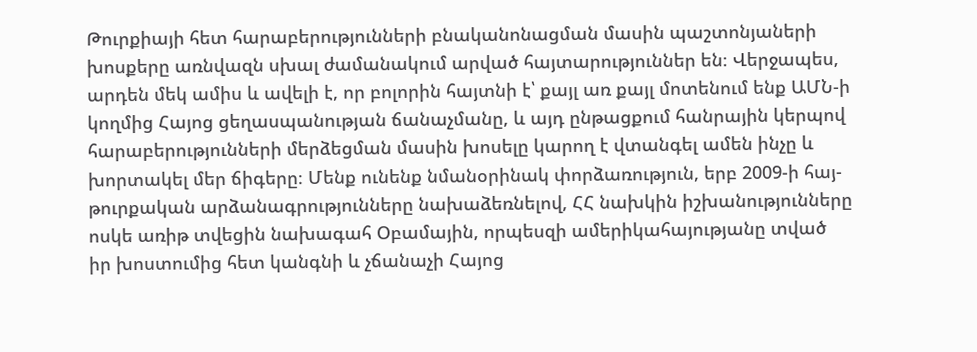Թուրքիայի հետ հարաբերությունների բնականոնացման մասին պաշտոնյաների խոսքերը առնվազն սխալ ժամանակում արված հայտարություններ են։ Վերջապես, արդեն մեկ ամիս և ավելի է, որ բոլորին հայտնի է՝ քայլ առ քայլ մոտենում ենք ԱՄՆ‑ի կողմից Հայոց ցեղասպանության ճանաչմանը, և այդ ընթացքում հանրային կերպով հարաբերությունների մերձեցման մասին խոսելը կարող է վտանգել ամեն ինչը և խորտակել մեր ճիգերը։ Մենք ունենք նմանօրինակ փորձառություն, երբ 2009‑ի հայ-թուրքական արձանագրությունները նախաձեռնելով, ՀՀ նախկին իշխանությունները ոսկե առիթ տվեցին նախագահ Օբամային, որպեսզի ամերիկահայությանը տված իր խոստումից հետ կանգնի և չճանաչի Հայոց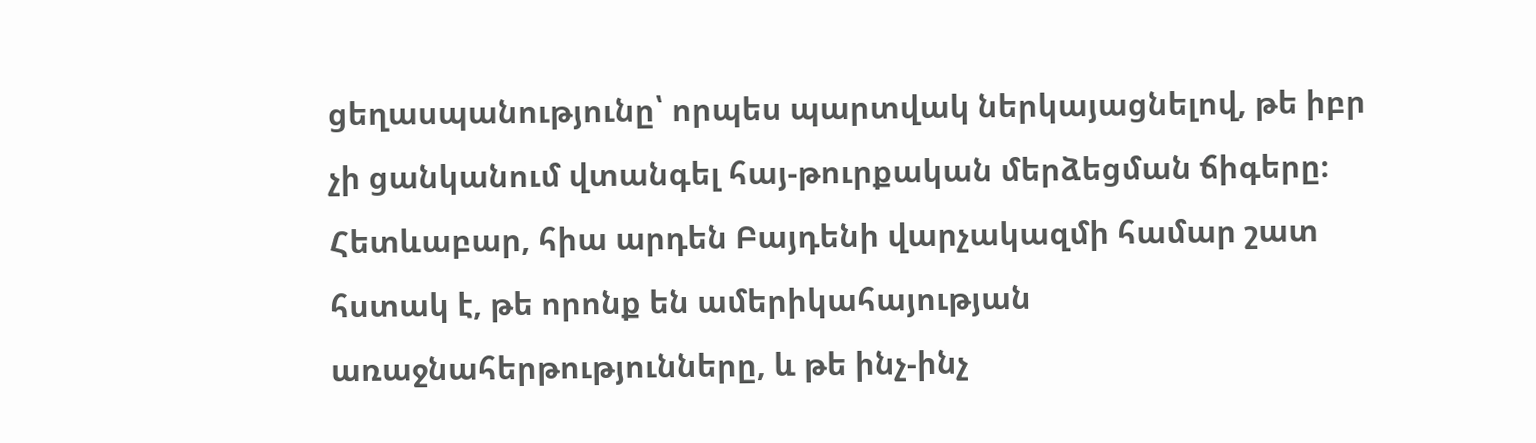ցեղասպանությունը՝ որպես պարտվակ ներկայացնելով, թե իբր չի ցանկանում վտանգել հայ-թուրքական մերձեցման ճիգերը։ Հետևաբար, հիա արդեն Բայդենի վարչակազմի համար շատ հստակ է, թե որոնք են ամերիկահայության առաջնահերթությունները, և թե ինչ-ինչ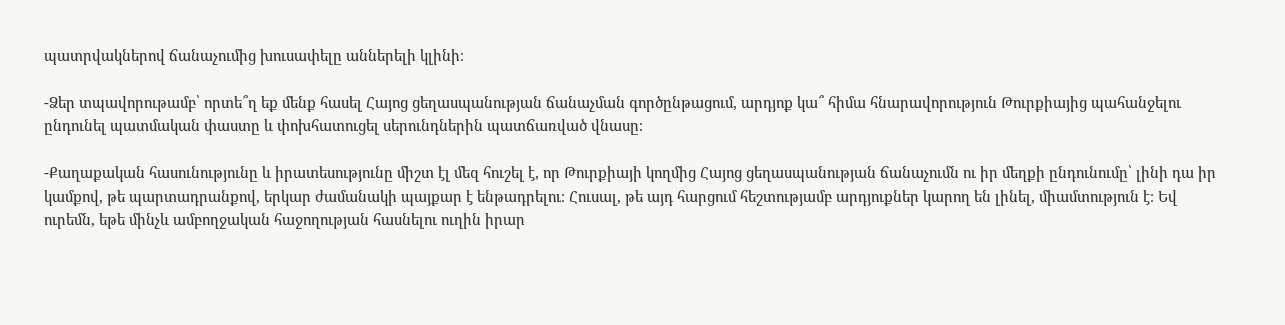պատրվակներով ճանաչումից խուսափելը աններելի կլինի։

-Ձեր տպավորութամբ՝ որտե՞ղ եք մենք հասել Հայոց ցեղասպանության ճանաչման գործընթացում, արդյոք կա՞ հիմա հնարավորություն Թուրքիայից պահանջելու ընդունել պատմական փաստը և փոխհատուցել սերունդներին պատճառված վնասը։

-Քաղաքական հասունությունը և իրատեսությունը միշտ էլ մեզ հուշել է, որ Թուրքիայի կողմից Հայոց ցեղասպանության ճանաչումն ու իր մեղքի ընդունումը՝ լինի դա իր կամքով, թե պարտադրանքով, երկար ժամանակի պայքար է ենթադրելու։ Հուսալ, թե այդ հարցում հեշտությամբ արդյուքներ կարող են լինել, միամտություն է։ Եվ ուրեմն, եթե մինչև ամբողջական հաջողության հասնելու ուղին իրար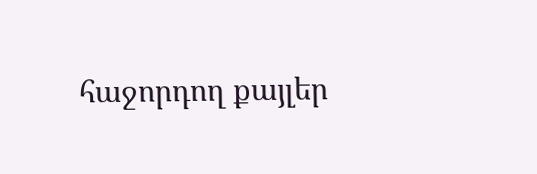հաջորդող քայլեր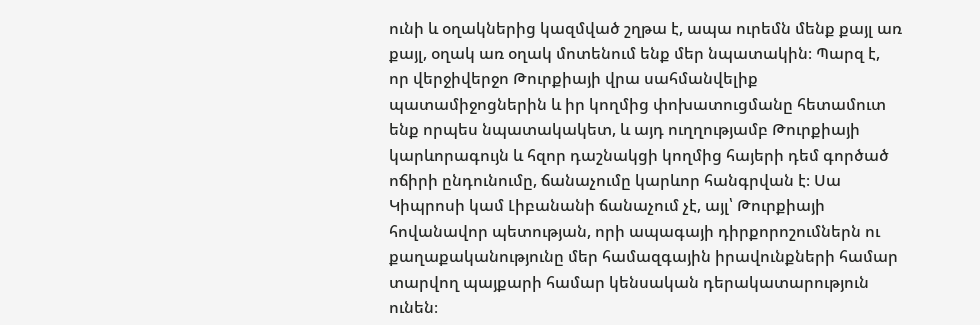ունի և օղակներից կազմված շղթա է, ապա ուրեմն մենք քայլ առ քայլ, օղակ առ օղակ մոտենում ենք մեր նպատակին։ Պարզ է, որ վերջիվերջո Թուրքիայի վրա սահմանվելիք պատամիջոցներին և իր կողմից փոխատուցմանը հետամուտ ենք որպես նպատակակետ, և այդ ուղղությամբ Թուրքիայի կարևորագույն և հզոր դաշնակցի կողմից հայերի դեմ գործած ոճիրի ընդունումը, ճանաչումը կարևոր հանգրվան է։ Սա Կիպրոսի կամ Լիբանանի ճանաչում չէ, այլ՝ Թուրքիայի հովանավոր պետության, որի ապագայի դիրքորոշումներն ու քաղաքականությունը մեր համազգային իրավունքների համար տարվող պայքարի համար կենսական դերակատարություն ունեն։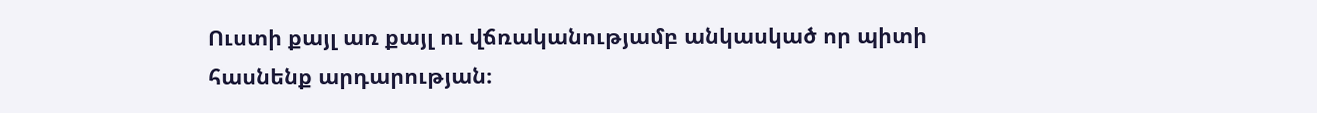Ուստի քայլ առ քայլ ու վճռականությամբ անկասկած որ պիտի հասնենք արդարության։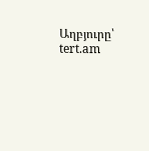Աղբյուրը՝ tert.am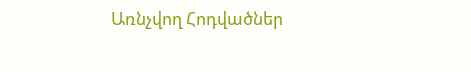Առնչվող Հոդվածներ